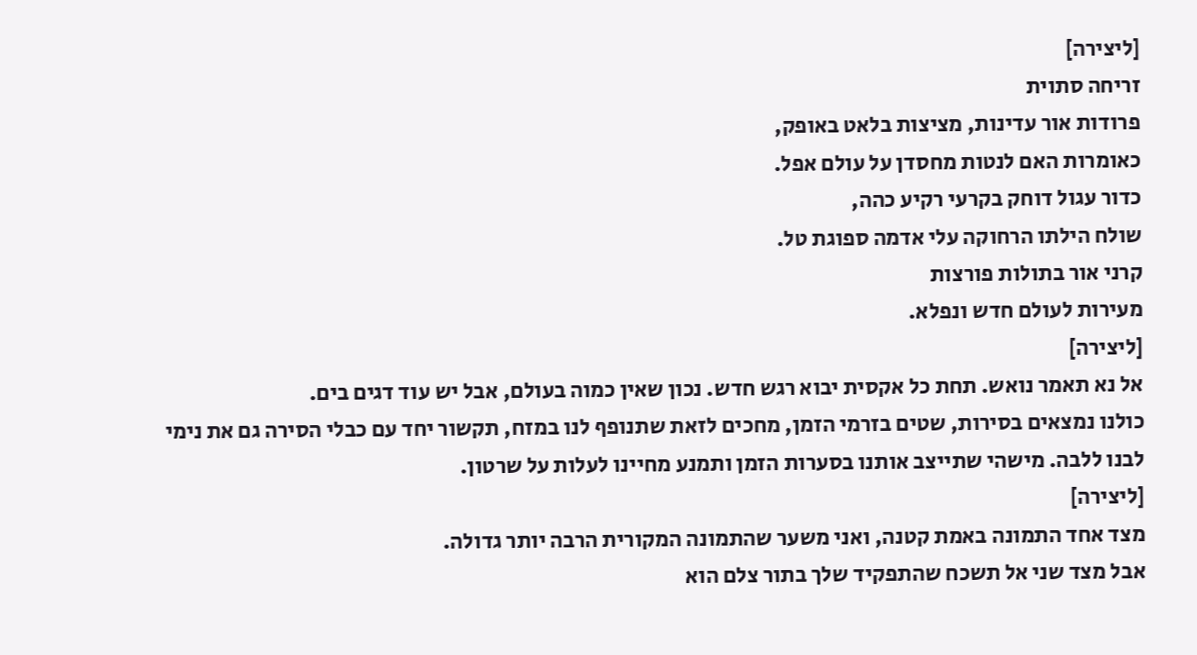[ליצירה]
זריחה סתוית
פרודות אור עדינות, מציצות בלאט באופק,
כאומרות האם לנטות מחסדן על עולם אפל.
כדור עגול דוחק בקרעי רקיע כהה,
שולח הילתו הרחוקה עלי אדמה ספוגת טל.
קרני אור בתולות פורצות
מעירות לעולם חדש ונפלא.
[ליצירה]
אל נא תאמר נואש. תחת כל אקסית יבוא רגש חדש. נכון שאין כמוה בעולם, אבל יש עוד דגים בים.
כולנו נמצאים בסירות, שטים בזרמי הזמן, מחכים לזאת שתנופף לנו במזח, תקשור יחד עם כבלי הסירה גם את נימי לבנו ללבה. מישהי שתייצב אותנו בסערות הזמן ותמנע מחיינו לעלות על שרטון.
[ליצירה]
מצד אחד התמונה באמת קטנה, ואני משער שהתמונה המקורית הרבה יותר גדולה.
אבל מצד שני אל תשכח שהתפקיד שלך בתור צלם הוא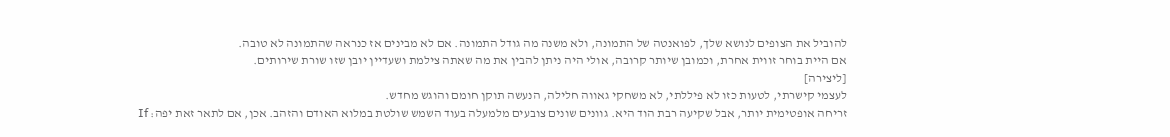להוביל את הצופים לנושא שלך, לפואנטה של התמונה, ולא משנה מה גודל התמונה. אם לא מבינים אז כנראה שהתמונה לא טובה.
אם היית בוחר זווית אחרת, וכמובן שיותר קרובה, אולי היה ניתן להבין את מה שאתה צילמת ושעדיין יובן שזו שורת שירותים.
[ליצירה]
לעצמי קישרתי, לטעות כזו לא פיללתי, לא משחקי גאווה חלילה, הנעשה תוקן חומם והוגש מחדש.
זריחה אופטימית יותר, אבל שקיעה רבת הוד היא. גוונים שונים צובעים מלמעלה בעוד השמש שולטת במלוא האודם והזהב. אכן, אם לתאר זאת יפה: If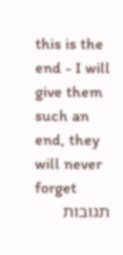this is the end - I will give them such an end, they will never forget
תגובות